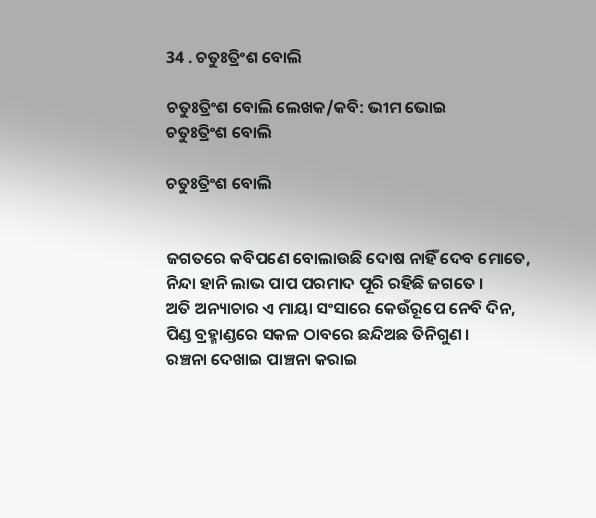34 . ଚତୁଃତ୍ରିଂଶ ବୋଲି

ଚତୁଃତ୍ରିଂଶ ବୋଲି ଲେଖକ/କବି: ଭୀମ ଭୋଇ
ଚତୁଃତ୍ରିଂଶ ବୋଲି

ଚତୁଃତ୍ରିଂଶ ବୋଲି


ଜଗତରେ କବିପଣେ ବୋଲାଉଛି ଦୋଷ ନାହିଁ ଦେବ ମୋତେ,
ନିନ୍ଦା ହାନି ଲାଭ ପାପ ପରମାଦ ପୂରି ରହିଛି ଜଗତେ ।
ଅତି ଅନ୍ୟାଚାର ଏ ମାୟା ସଂସାରେ କେଉଁରୂପେ ନେବି ଦିନ,
ପିଣ୍ଡ ବ୍ରହ୍ମାଣ୍ଡରେ ସକଳ ଠାବରେ ଛନ୍ଦିଅଛ ତିନିଗୁଣ ।
ରଞ୍ଚନା ଦେଖାଇ ପାଞ୍ଚନା କରାଇ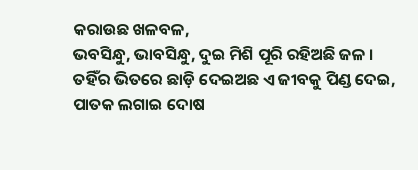କରାଉଛ ଖଳବଳ,
ଭବସିନ୍ଧୁ, ଭାବସିନ୍ଧୁ, ଦୁଇ ମିଶି ପୂରି ରହିଅଛି ଜଳ ।
ତହିଁର ଭିତରେ ଛାଡ଼ି ଦେଇଅଛ ଏ ଜୀବକୁ ପିଣ୍ଡ ଦେଇ,
ପାତକ ଲଗାଇ ଦୋଷ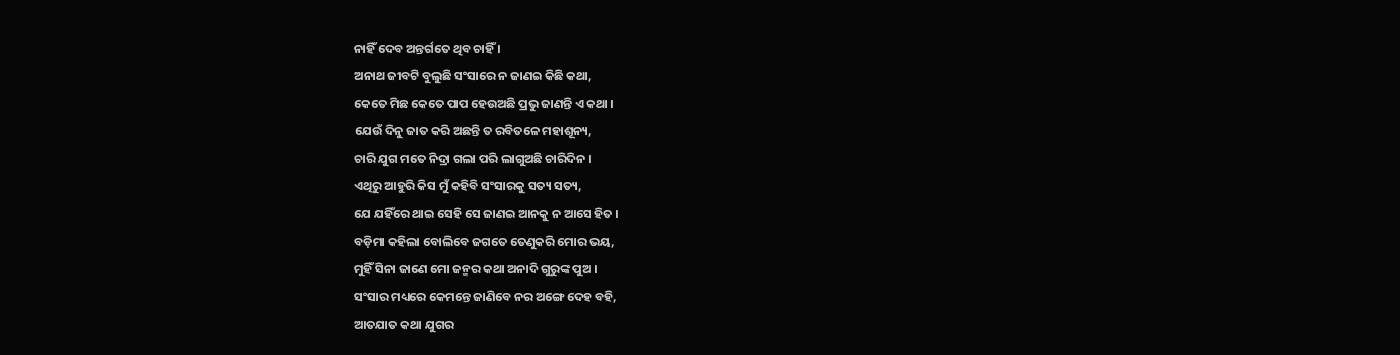ନାହିଁ ଦେବ ଅନ୍ତର୍ଗତେ ଥିବ ଚାହିଁ ।
ଅନାଥ ଜୀବଟି ବୁଲୁଛି ସଂସାରେ ନ ଜାଣଇ କିଛି କଥା,
କେତେ ମିଛ କେତେ ପାପ ହେଉଅଛି ପ୍ରଭୁ ଜାଣନ୍ତି ଏ କଥା ।
ଯେଉଁ ଦିନୁ ଜାତ କରି ଅଛନ୍ତି ତ ରବିତଳେ ମହାଶୂନ୍ୟ,
ଚାରି ଯୁଗ ମତେ ନିଦ୍ରା ଗଲା ପରି ଲାଗୁଅଛି ଚାରିଦିନ ।
ଏଥିରୁ ଆହୁରି କିସ ମୁଁ କହିବି ସଂସାରକୁ ସତ୍ୟ ସତ୍ୟ,
ଯେ ଯହିଁରେ ଥାଇ ସେହି ସେ ଜାଣଇ ଆନକୁ ନ ଆସେ ହିତ ।
ବଡ଼ିମା କହିଲା ବୋଲିବେ ଜଗତେ ତେଣୁକରି ମୋର ଭୟ,
ମୁହିଁ ସିନା ଜାଣେ ମୋ ଜନ୍ମର କଥା ଅନାଦି ଗୁରୁଙ୍କ ପୁଅ ।
ସଂସାର ମଧ୍ୟରେ କେମନ୍ତେ ଜାଣିବେ ନର ଅଙ୍ଗେ ଦେହ ବହି,
ଆତଯାତ କଥା ଯୁଗର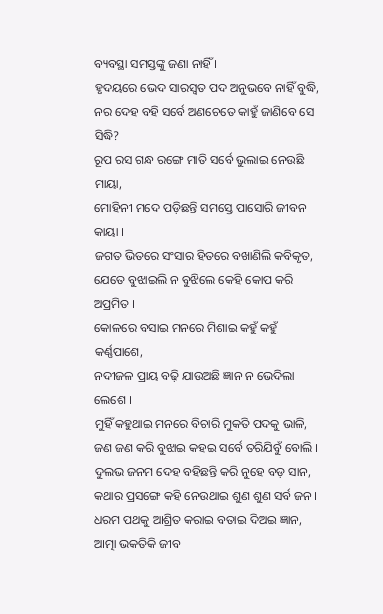ବ୍ୟବସ୍ଥା ସମସ୍ତଙ୍କୁ ଜଣା ନାହିଁ ।
ହୃଦୟରେ ଭେଦ ସାରସ୍ୱତ ପଦ ଅନୁଭବେ ନାହିଁ ବୁଦ୍ଧି,
ନର ଦେହ ବହି ସର୍ବେ ଅଣଚେତେ କାହୁଁ ଜାଣିବେ ସେ ସିଦ୍ଧି?
ରୂପ ରସ ଗନ୍ଧ ରଙ୍ଗେ ମାତି ସର୍ବେ ଭୁଲାଇ ନେଉଛି ମାୟା,
ମୋହିନୀ ମଦେ ପଡ଼ିଛନ୍ତି ସମସ୍ତେ ପାସୋରି ଜୀବନ କାୟା ।
ଜଗତ ଭିତରେ ସଂସାର ହିତରେ ବଖାଣିଲି କବିକୃତ,
ଯେତେ ବୁଝାଇଲି ନ ବୁଝିଲେ କେହି କୋପ କରି ଅପ୍ରମିତ ।
କୋଳରେ ବସାଇ ମନରେ ମିଶାଇ କହୁଁ କହୁଁ କର୍ଣ୍ଣପାଶେ,
ନଦୀଜଳ ପ୍ରାୟ ବଢ଼ି ଯାଉଅଛି ଜ୍ଞାନ ନ ଭେଦିଲା ଲେଶେ ।
ମୁହିଁ କହୁଥାଇ ମନରେ ବିଚାରି ମୁକତି ପଦକୁ ଭାଳି,
ଜଣ ଜଣ କରି ବୁଝାଇ କହଇ ସର୍ବେ ତରିଯିବୁଁ ବୋଲି ।
ଦୁଲଭ ଜନମ ଦେହ ବହିଛନ୍ତି କରି ନୁହେ ବଡ଼ ସାନ,
କଥାର ପ୍ରସଙ୍ଗେ କହି ନେଉଥାଇ ଶୁଣ ଶୁଣ ସର୍ବ ଜନ ।
ଧରମ ପଥକୁ ଆଶ୍ରିତ କରାଇ ବତାଇ ଦିଅଇ ଜ୍ଞାନ,
ଆତ୍ମା ଭକତିକି ଜୀବ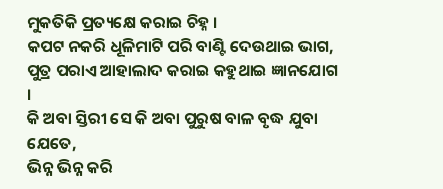ମୁକତିକି ପ୍ରତ୍ୟକ୍ଷେ କରାଇ ଚିହ୍ନ ।
କପଟ ନକରି ଧୂଳିମାଟି ପରି ବାଣ୍ଟି ଦେଉଥାଇ ଭାଗ,
ପୁତ୍ର ପରାଏ ଆହାଲାଦ କରାଇ କହୁଥାଇ ଜ୍ଞାନଯୋଗ ।
କି ଅବା ସ୍ତିରୀ ସେ କି ଅବା ପୁରୁଷ ବାଳ ବୃଦ୍ଧ ଯୁବା ଯେତେ,
ଭିନ୍ନ ଭିନ୍ନ କରି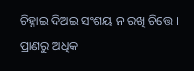ଚିହ୍ନାଇ ଦିଅଇ ସଂଶୟ ନ ରଖି ଚିତ୍ତେ ।
ପ୍ରାଣରୁ ଅଧିକ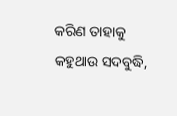କରିଣ ତାହାକୁ କହୁଥାଉ ସଦବୁଦ୍ଧି,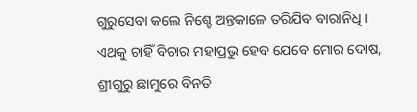ଗୁରୁସେବା କଲେ ନିଶ୍ଚେ ଅନ୍ତକାଳେ ତରିଯିବ ବାରାନିଧି ।
ଏଥକୁ ଚାହିଁ ବିଚାର ମହାପ୍ରଭୁ ହେବ ଯେବେ ମୋର ଦୋଷ,
ଶ୍ରୀଗୁରୁ ଛାମୁରେ ବିନତି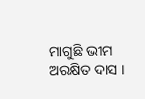ମାଗୁଛି ଭୀମ ଅରକ୍ଷିତ ଦାସ ।